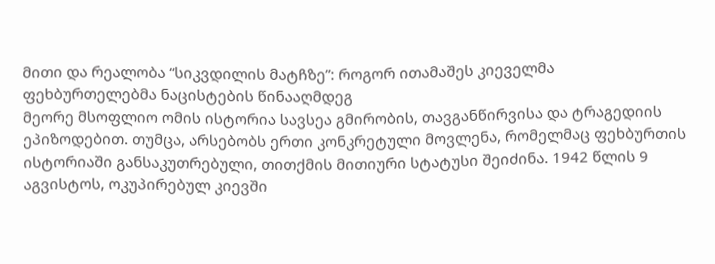მითი და რეალობა “სიკვდილის მატჩზე”: როგორ ითამაშეს კიეველმა ფეხბურთელებმა ნაცისტების წინააღმდეგ
მეორე მსოფლიო ომის ისტორია სავსეა გმირობის, თავგანწირვისა და ტრაგედიის ეპიზოდებით. თუმცა, არსებობს ერთი კონკრეტული მოვლენა, რომელმაც ფეხბურთის ისტორიაში განსაკუთრებული, თითქმის მითიური სტატუსი შეიძინა. 1942 წლის 9 აგვისტოს, ოკუპირებულ კიევში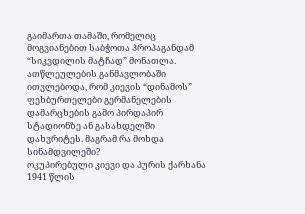გაიმართა თამაში, რომელიც მოგვიანებით საბჭოთა პროპაგანდამ “სიკვდილის მატჩად” მონათლა. ათწლეულების განმავლობაში ითვლებოდა, რომ კიევის “დინამოს” ფეხბურთელები გერმანელების დამარცხების გამო პირდაპირ სტადიონზე ან გასახდელში დახვრიტეს. მაგრამ რა მოხდა სინამდვილეში?
ოკუპირებული კიევი და პურის ქარხანა
1941 წლის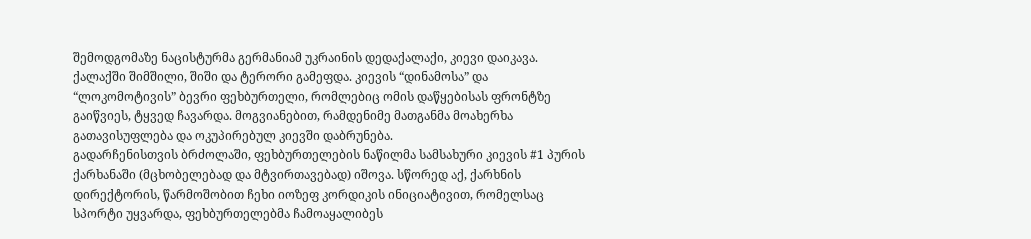შემოდგომაზე ნაცისტურმა გერმანიამ უკრაინის დედაქალაქი, კიევი დაიკავა. ქალაქში შიმშილი, შიში და ტერორი გამეფდა. კიევის “დინამოსა” და “ლოკომოტივის” ბევრი ფეხბურთელი, რომლებიც ომის დაწყებისას ფრონტზე გაიწვიეს, ტყვედ ჩავარდა. მოგვიანებით, რამდენიმე მათგანმა მოახერხა გათავისუფლება და ოკუპირებულ კიევში დაბრუნება.
გადარჩენისთვის ბრძოლაში, ფეხბურთელების ნაწილმა სამსახური კიევის #1 პურის ქარხანაში (მცხობელებად და მტვირთავებად) იშოვა. სწორედ აქ, ქარხნის დირექტორის, წარმოშობით ჩეხი იოზეფ კორდიკის ინიციატივით, რომელსაც სპორტი უყვარდა, ფეხბურთელებმა ჩამოაყალიბეს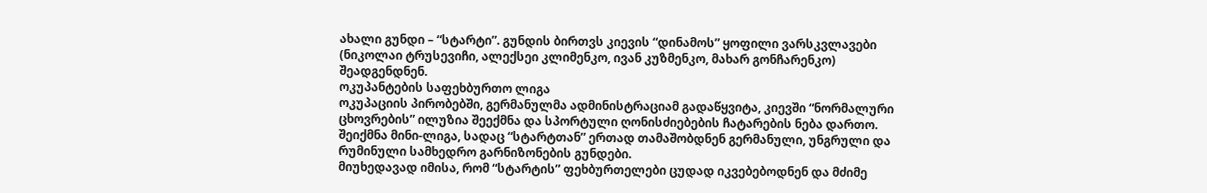ახალი გუნდი – “სტარტი”. გუნდის ბირთვს კიევის “დინამოს” ყოფილი ვარსკვლავები (ნიკოლაი ტრუსევიჩი, ალექსეი კლიმენკო, ივან კუზმენკო, მახარ გონჩარენკო) შეადგენდნენ.
ოკუპანტების საფეხბურთო ლიგა
ოკუპაციის პირობებში, გერმანულმა ადმინისტრაციამ გადაწყვიტა, კიევში “ნორმალური ცხოვრების” ილუზია შეექმნა და სპორტული ღონისძიებების ჩატარების ნება დართო. შეიქმნა მინი-ლიგა, სადაც “სტარტთან” ერთად თამაშობდნენ გერმანული, უნგრული და რუმინული სამხედრო გარნიზონების გუნდები.
მიუხედავად იმისა, რომ “სტარტის” ფეხბურთელები ცუდად იკვებებოდნენ და მძიმე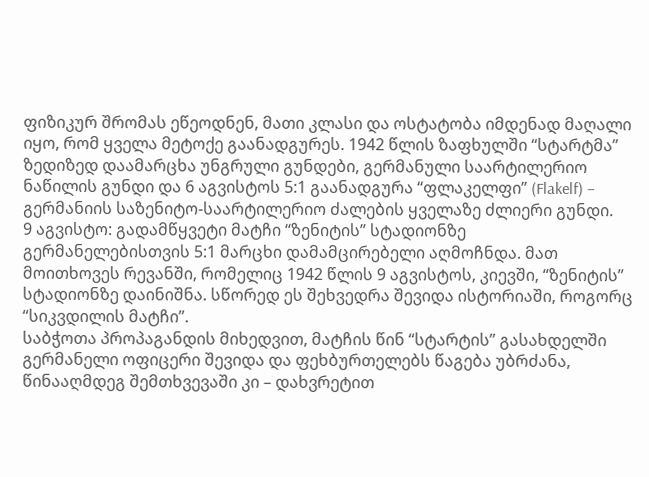ფიზიკურ შრომას ეწეოდნენ, მათი კლასი და ოსტატობა იმდენად მაღალი იყო, რომ ყველა მეტოქე გაანადგურეს. 1942 წლის ზაფხულში “სტარტმა” ზედიზედ დაამარცხა უნგრული გუნდები, გერმანული საარტილერიო ნაწილის გუნდი და 6 აგვისტოს 5:1 გაანადგურა “ფლაკელფი” (Flakelf) – გერმანიის საზენიტო-საარტილერიო ძალების ყველაზე ძლიერი გუნდი.
9 აგვისტო: გადამწყვეტი მატჩი “ზენიტის” სტადიონზე
გერმანელებისთვის 5:1 მარცხი დამამცირებელი აღმოჩნდა. მათ მოითხოვეს რევანში, რომელიც 1942 წლის 9 აგვისტოს, კიევში, “ზენიტის” სტადიონზე დაინიშნა. სწორედ ეს შეხვედრა შევიდა ისტორიაში, როგორც “სიკვდილის მატჩი”.
საბჭოთა პროპაგანდის მიხედვით, მატჩის წინ “სტარტის” გასახდელში გერმანელი ოფიცერი შევიდა და ფეხბურთელებს წაგება უბრძანა, წინააღმდეგ შემთხვევაში კი – დახვრეტით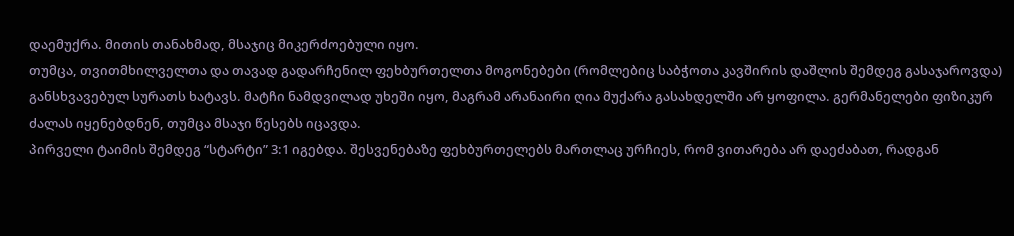დაემუქრა. მითის თანახმად, მსაჯიც მიკერძოებული იყო.
თუმცა, თვითმხილველთა და თავად გადარჩენილ ფეხბურთელთა მოგონებები (რომლებიც საბჭოთა კავშირის დაშლის შემდეგ გასაჯაროვდა) განსხვავებულ სურათს ხატავს. მატჩი ნამდვილად უხეში იყო, მაგრამ არანაირი ღია მუქარა გასახდელში არ ყოფილა. გერმანელები ფიზიკურ ძალას იყენებდნენ, თუმცა მსაჯი წესებს იცავდა.
პირველი ტაიმის შემდეგ “სტარტი” 3:1 იგებდა. შესვენებაზე ფეხბურთელებს მართლაც ურჩიეს, რომ ვითარება არ დაეძაბათ, რადგან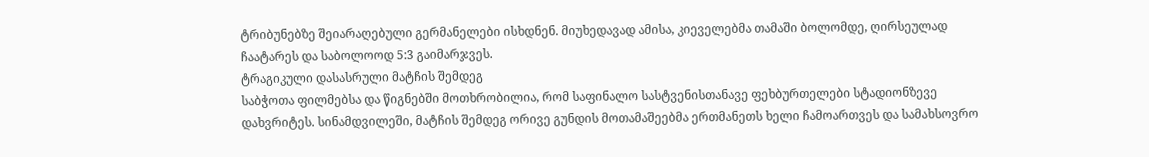ტრიბუნებზე შეიარაღებული გერმანელები ისხდნენ. მიუხედავად ამისა, კიეველებმა თამაში ბოლომდე, ღირსეულად ჩაატარეს და საბოლოოდ 5:3 გაიმარჯვეს.
ტრაგიკული დასასრული მატჩის შემდეგ
საბჭოთა ფილმებსა და წიგნებში მოთხრობილია, რომ საფინალო სასტვენისთანავე ფეხბურთელები სტადიონზევე დახვრიტეს. სინამდვილეში, მატჩის შემდეგ ორივე გუნდის მოთამაშეებმა ერთმანეთს ხელი ჩამოართვეს და სამახსოვრო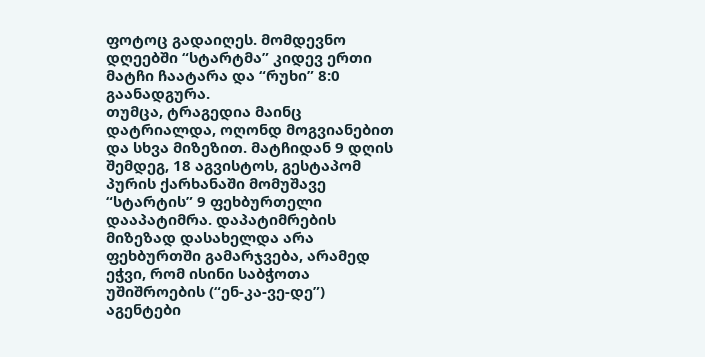ფოტოც გადაიღეს. მომდევნო დღეებში “სტარტმა” კიდევ ერთი მატჩი ჩაატარა და “რუხი” 8:0 გაანადგურა.
თუმცა, ტრაგედია მაინც დატრიალდა, ოღონდ მოგვიანებით და სხვა მიზეზით. მატჩიდან 9 დღის შემდეგ, 18 აგვისტოს, გესტაპომ პურის ქარხანაში მომუშავე “სტარტის” 9 ფეხბურთელი დააპატიმრა. დაპატიმრების მიზეზად დასახელდა არა ფეხბურთში გამარჯვება, არამედ ეჭვი, რომ ისინი საბჭოთა უშიშროების (“ენ-კა-ვე-დე”) აგენტები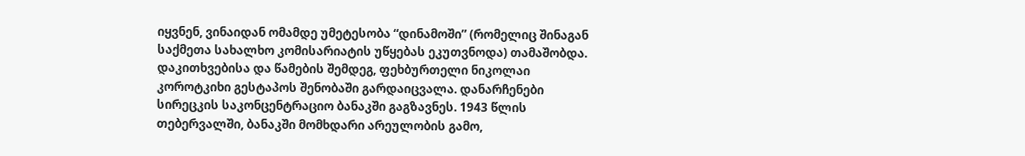იყვნენ, ვინაიდან ომამდე უმეტესობა “დინამოში” (რომელიც შინაგან საქმეთა სახალხო კომისარიატის უწყებას ეკუთვნოდა) თამაშობდა.
დაკითხვებისა და წამების შემდეგ, ფეხბურთელი ნიკოლაი კოროტკიხი გესტაპოს შენობაში გარდაიცვალა. დანარჩენები სირეცკის საკონცენტრაციო ბანაკში გაგზავნეს. 1943 წლის თებერვალში, ბანაკში მომხდარი არეულობის გამო,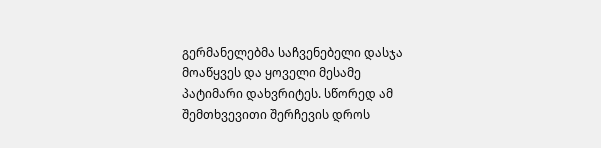გერმანელებმა საჩვენებელი დასჯა მოაწყვეს და ყოველი მესამე პატიმარი დახვრიტეს. სწორედ ამ შემთხვევითი შერჩევის დროს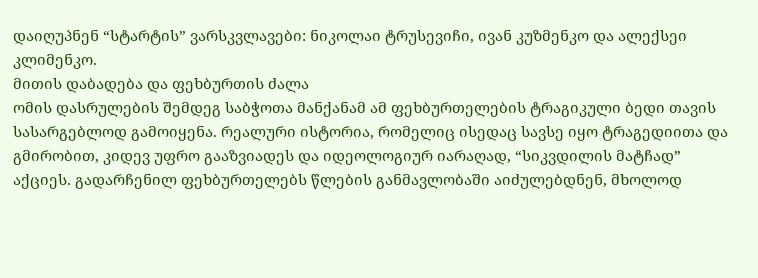დაიღუპნენ “სტარტის” ვარსკვლავები: ნიკოლაი ტრუსევიჩი, ივან კუზმენკო და ალექსეი კლიმენკო.
მითის დაბადება და ფეხბურთის ძალა
ომის დასრულების შემდეგ საბჭოთა მანქანამ ამ ფეხბურთელების ტრაგიკული ბედი თავის სასარგებლოდ გამოიყენა. რეალური ისტორია, რომელიც ისედაც სავსე იყო ტრაგედიითა და გმირობით, კიდევ უფრო გააზვიადეს და იდეოლოგიურ იარაღად, “სიკვდილის მატჩად” აქციეს. გადარჩენილ ფეხბურთელებს წლების განმავლობაში აიძულებდნენ, მხოლოდ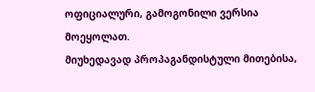ოფიციალური, გამოგონილი ვერსია მოეყოლათ.
მიუხედავად პროპაგანდისტული მითებისა,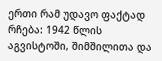ერთი რამ უდავო ფაქტად რჩება: 1942 წლის აგვისტოში, შიმშილითა და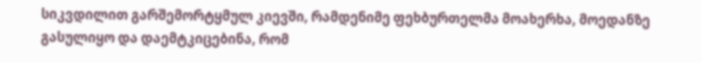სიკვდილით გარშემორტყმულ კიევში, რამდენიმე ფეხბურთელმა მოახერხა, მოედანზე გასულიყო და დაემტკიცებინა, რომ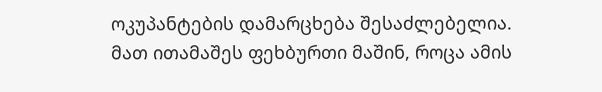ოკუპანტების დამარცხება შესაძლებელია. მათ ითამაშეს ფეხბურთი მაშინ, როცა ამის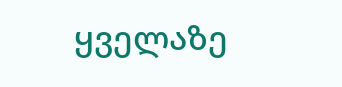ყველაზე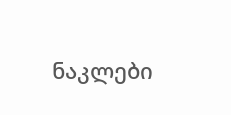ნაკლები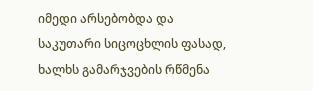იმედი არსებობდა და საკუთარი სიცოცხლის ფასად, ხალხს გამარჯვების რწმენა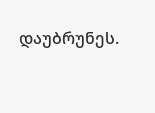დაუბრუნეს.